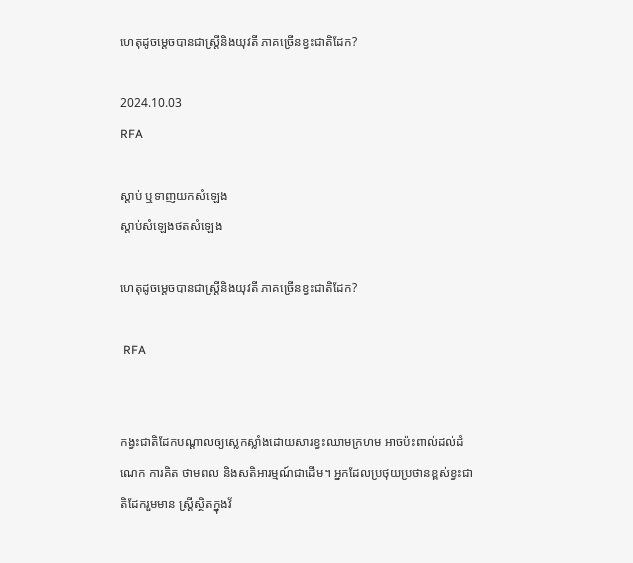ហេតុដូចម្តេចបានជាស្ត្រីនិងយុវតី ភាគច្រើនខ្វះជាតិដែក?

2024.10.03
RFA

ស្ដាប់ ឬទាញយកសំឡេង
ស្តាប់សំឡេងថតសំឡេង

ហេតុដូចម្តេចបានជាស្ត្រីនិងយុវតី ភាគច្រើនខ្វះជាតិដែក?

 RFA


កង្វះជាតិដែកបណ្តាលឲ្យស្លេកស្លាំងដោយសារខ្វះឈាមក្រហម អាចប៉ះពាល់ដល់ដំណេក ការគិត ថាមពល និងសតិអារម្មណ៍ជាដើម។ អ្នកដែលប្រថុយប្រថានខ្ពស់ខ្វះជាតិដែករួមមាន ស្ត្រីស្ថិតក្នុងវ័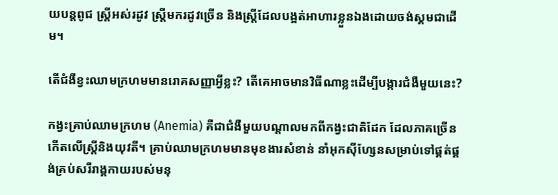យបន្តពូជ ស្ត្រីអស់រដូវ ស្ត្រីមករដូវច្រើន និងស្ត្រីដែលបង្អត់អាហារខ្លួនឯងដោយចង់ស្គមជាដើម។

តើជំងឺខ្វះឈាមក្រហមមានរោគសញ្ញាអ្វីខ្លះ? តើគេអាចមានវិធីណាខ្លះដើម្បីបង្ការជំងឺមួយនេះ?

កង្វះគ្រាប់ឈាមក្រហម (Anemia) គឺជាជំងឺមួយបណ្តាលមកពីកង្វះជាតិដែក ដែលភាគច្រើនកើតលើស្ត្រីនិងយុវតី។ គ្រាប់ឈាមក្រហមមានមុខងារសំខាន់ នាំអុកស៊ីហ្សែនសម្រាប់ទៅផ្គត់ផ្គង់គ្រប់សរីរាង្គកាយរបស់មនុ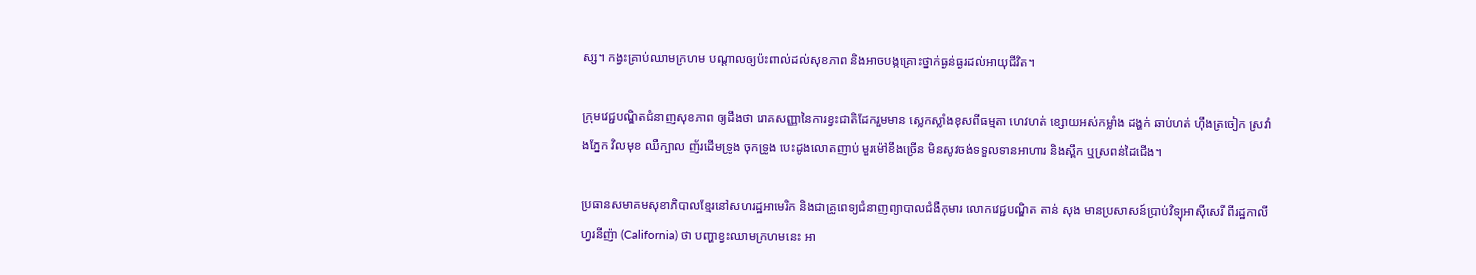ស្ស។ កង្វះគ្រាប់ឈាមក្រហម បណ្តាលឲ្យប៉ះពាល់ដល់សុខភាព និងអាចបង្កគ្រោះថ្នាក់ធ្ងន់ធ្ងរដល់អាយុជីវិត។

ក្រុមវេជ្ជបណ្ឌិតជំនាញសុខភាព ឲ្យដឹងថា រោគសញ្ញានៃការខ្វះជាតិដែករួមមាន ស្លេកស្លាំងខុសពីធម្មតា ហេវហត់ ខ្សោយអស់កម្លាំង ដង្ហក់ ឆាប់ហត់ ហ៊ឹងត្រចៀក ស្រវាំងភ្នែក វិលមុខ ឈឺក្បាល ញ័រដើមទ្រូង ចុកទ្រូង បេះដូងលោតញាប់ មួរម៉ៅខឹងច្រើន មិនសូវចង់ទទួលទានអាហារ និងស្ពឹក ឬស្រពន់ដៃជើង។

ប្រធានសមាគមសុខាភិបាលខ្មែរនៅសហរដ្ឋអាមេរិក និងជាគ្រូពេទ្យជំនាញព្យាបាលជំងឺកុមារ លោកវេជ្ជបណ្ឌិត តាន់ សុង មានប្រសាសន៍ប្រាប់វិទ្យុអាស៊ីសេរី ពីរដ្ឋកាលីហ្វរនីញ៉ា (California) ថា បញ្ហាខ្វះឈាមក្រហមនេះ អា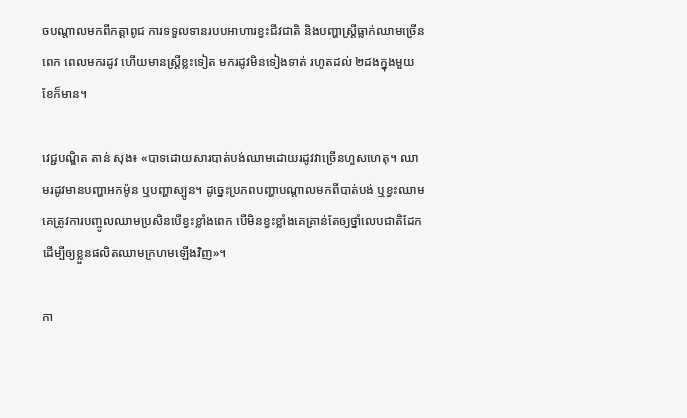ចបណ្តាលមកពីកត្តាពូជ ការទទួលទានរបបអាហារខ្វះជីវជាតិ និងបញ្ហាស្ត្រីធ្លាក់ឈាមច្រើនពេក ពេលមករដូវ ហើយមានស្ត្រីខ្លះទៀត មករដូវមិនទៀងទាត់ រហូតដល់ ២ដងក្នុងមួយខែក៏មាន។

វេជ្ជបណ្ឌិត តាន់ សុង៖ «បាទដោយសារបាត់បង់ឈាមដោយរដូវវាច្រើនហួសហេតុ។ ឈាមរដូវមានបញ្ហាអកម៉ូន ឬបញ្ហាស្បូន។ ដូច្នេះប្រភពបញ្ហាបណ្តាលមកពីបាត់បង់ ឬខ្វះឈាម គេត្រូវការបញ្ចូលឈាមប្រសិនបើខ្វះខ្លាំងពេក បើមិនខ្វះខ្លាំងគេគ្រាន់តែឲ្យថ្នាំលេបជាតិដែក ដើម្បីឲ្យខ្លួនផលិតឈាមក្រហមឡើងវិញ»។

កា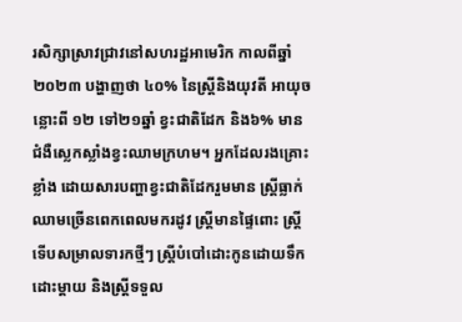រសិក្សាស្រាវជ្រាវនៅសហរដ្ឋអាមេរិក កាលពីឆ្នាំ២០២៣ បង្ហាញថា ៤០% នៃស្ត្រីនិងយុវតី អាយុចន្លោះពី ១២ ទៅ២១ឆ្នាំ ខ្វះជាតិដែក និង៦% មានជំងឺស្លេកស្លាំងខ្វះឈាមក្រហម។ អ្នកដែលរងគ្រោះខ្លាំង ដោយសារបញ្ហាខ្វះជាតិដែករួមមាន ស្ត្រីធ្លាក់ឈាមច្រើនពេកពេលមករដូវ ស្ត្រីមានផ្ទៃពោះ ស្ត្រីទើបសម្រាលទារកថ្មីៗ ស្ត្រីបំបៅដោះកូនដោយទឹកដោះម្តាយ និងស្ត្រីទទួល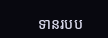ទានរបប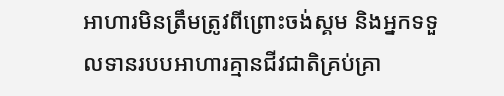អាហារមិនត្រឹមត្រូវពីព្រោះចង់ស្គម និងអ្នកទទួលទានរបបអាហារគ្មានជីវជាតិគ្រប់គ្រា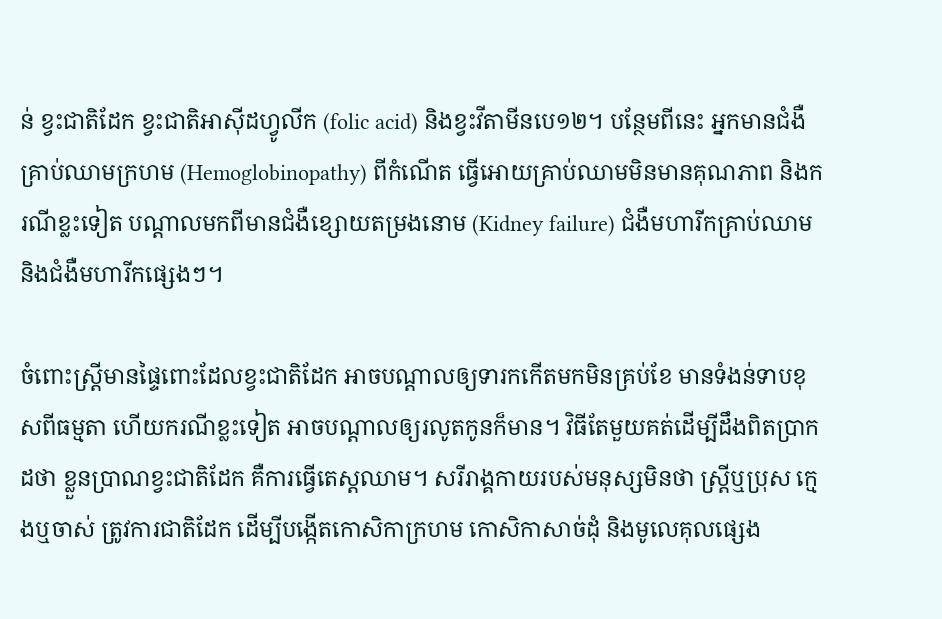ន់ ខ្វះជាតិដែក ខ្វះជាតិអាស៊ីដហ្វូលីក (folic acid) និងខ្វះវីតាមីនបេ១២។ បន្ថែមពីនេះ អ្នកមានជំងឺគ្រាប់ឈាមក្រហម (Hemoglobinopathy) ពីកំណើត ធ្វើអោយគ្រាប់ឈាមមិនមានគុណភាព និងករណីខ្លះទៀត បណ្តាលមកពីមានជំងឺខ្សោយតម្រងនោម (Kidney failure) ជំងឺមហារីកគ្រាប់ឈាម និងជំងឺមហារីកផ្សេងៗ។

ចំពោះស្ត្រីមានផ្ទៃពោះដែលខ្វះជាតិដែក អាចបណ្តាលឲ្យទារកកើតមកមិនគ្រប់ខែ មានទំងន់ទាបខុសពីធម្មតា ហើយករណីខ្លះទៀត អាចបណ្តាលឲ្យរលូតកូនក៏មាន។ វិធីតែមួយគត់ដើម្បីដឹងពិតប្រាកដថា ខ្លួនប្រាណខ្វះជាតិដែក គឺការធ្វើតេស្តឈាម។ សរីរាង្គកាយរបស់មនុស្សមិនថា ស្ត្រីឬប្រុស ក្មេងឬចាស់ ត្រូវការជាតិដែក ដើម្បីបង្កើតកោសិកាក្រហម កោសិកាសាច់ដុំ និងមូលេគុលផ្សេង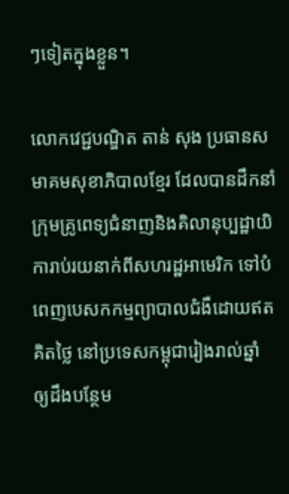ៗទៀតក្នុងខ្លួន។

លោកវេជ្ជបណ្ឌិត តាន់ សុង ប្រធានសមាគមសុខាភិបាលខ្មែរ ដែលបានដឹកនាំក្រុមគ្រូពេទ្យជំនាញនិងគិលានុប្បដ្ឋាយិការាប់រយនាក់ពីសហរដ្ឋអាមេរិក ទៅបំពេញបេសកកម្មព្យាបាលជំងឺដោយឥតគិតថ្លៃ នៅប្រទេសកម្ពុជារៀងរាល់ឆ្នាំ ឲ្យដឹងបន្ថែម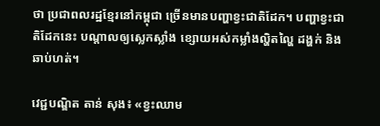ថា ប្រជាពលរដ្ឋខ្មែរនៅកម្ពុជា ច្រើនមានបញ្ហាខ្វះជាតិដែក។ បញ្ហាខ្វះជាតិដែកនេះ បណ្តាលឲ្យស្លេកស្លាំង ខ្សោយអស់កម្លាំងល្ហិតល្ហៃ ដង្ហក់ និងឆាប់ហត់។

វេជ្ជបណ្ឌិត តាន់ សុង៖ «ខ្វះឈាម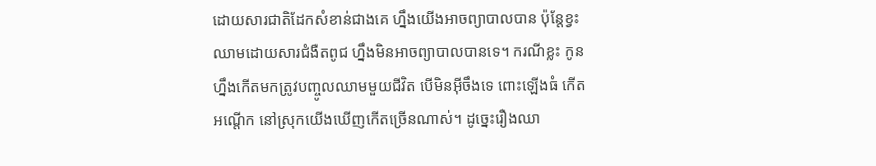ដោយសារជាតិដែកសំខាន់ជាងគេ ហ្នឹងយើងអាចព្យាបាលបាន ប៉ុន្តែខ្វះឈាមដោយសារជំងឺតពូជ ហ្នឹងមិនអាចព្យាបាលបានទេ។ ករណីខ្លះ កូនហ្នឹងកើតមកត្រូវបញ្ចូលឈាមមួយជីវិត បើមិនអ៊ីចឹងទេ ពោះឡើងធំ កើតអណ្តើក នៅស្រុកយើងឃើញកើតច្រើនណាស់។ ដូច្នេះរឿងឈា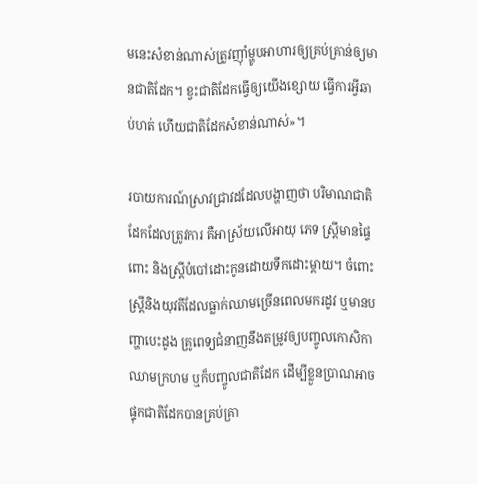មនេះសំខាន់ណាស់ត្រូវញ៉ាំម្ហូបអាហារឲ្យគ្រប់គ្រាន់ឲ្យមានជាតិដែក។ ខ្វះជាតិដែកធ្វើឲ្យយើងខ្សោយ ធ្វើការអ្វីឆាប់ហត់ ហើយជាតិដែកសំខាន់ណាស់»។

របាយការណ៍ស្រាវជ្រាវដដែលបង្ហាញថា បរិមាណជាតិដែកដែលត្រូវការ គឺអាស្រ័យលើអាយុ ភេទ ស្ត្រីមានផ្ទៃពោះ និងស្ត្រីបំបៅដោះកូនដោយទឹកដោះម្តាយ។ ចំពោះស្ត្រីនិងយុវតីដែលធ្លាក់ឈាមច្រើនពេលមករដូវ ឬមានបញ្ហាបេះដូង គ្រូពេទ្យជំនាញនឹងតម្រូវឲ្យបញ្ចូលកោសិកាឈាមក្រហម ឬក៏បញ្ចូលជាតិដែក ដើម្បីខ្លួនប្រាណអាចផ្ទុកជាតិដែកបានគ្រប់គ្រា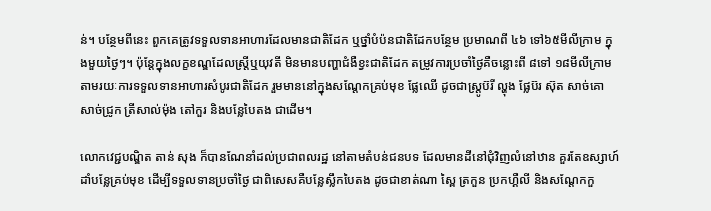ន់។ បន្ថែមពីនេះ ពួកគេត្រូវទទួលទានអាហារដែលមានជាតិដែក ឬថ្នាំបំប៉នជាតិដែកបន្ថែម ប្រមាណពី ៤៦ ទៅ៦៥មីលីក្រាម ក្នុងមួយថ្ងៃៗ។ ប៉ុន្តែក្នុងលក្ខខណ្ឌដែលស្ត្រីឬយុវតី មិនមានបញ្ហាជំងឺខ្វះជាតិដែក តម្រូវការប្រចាំថ្ងៃគឺចន្លោះពី ៨ទៅ ១៨មីលីក្រាម តាមរយៈការទទួលទានអាហារសំបូរជាតិដែក រួមមាននៅក្នុងសណ្តែកគ្រប់មុខ ផ្លែឈើ ដូចជាស្ត្រូប៊រី ល្ហុង ផ្លែប៊រ ស៊ុត សាច់គោ សាច់ជ្រូក ត្រីសាល់ម៉ុង តៅកួរ និងបន្លែបៃតង ជាដើម។

លោកវេជ្ជបណ្ឌិត តាន់ សុង ក៏បានណែនាំដល់ប្រជាពលរដ្ឋ នៅតាមតំបន់ជនបទ ដែលមានដីនៅជុំវិញលំនៅឋាន គួរតែឧស្សាហ៍ដាំបន្លែគ្រប់មុខ ដើម្បីទទួលទានប្រចាំថ្ងៃ ជាពិសេសគឺបន្លែស្លឹកបៃតង ដូចជាខាត់ណា ស្ពៃ ត្រកួន ប្រកហ្គឺលី និងសណ្តែកកួ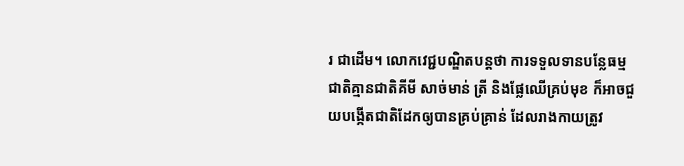រ ជាដើម។ លោកវេជ្ជបណ្ឌិតបន្តថា ការទទួលទានបន្លែធម្មជាតិគ្មានជាតិគីមី សាច់មាន់ ត្រី និងផ្លែឈើគ្រប់មុខ ក៏អាចជួយបង្កើតជាតិដែកឲ្យបានគ្រប់គ្រាន់ ដែលរាងកាយត្រូវ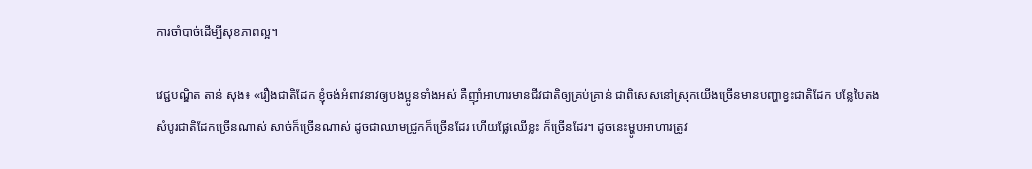ការចាំបាច់ដើម្បីសុខភាពល្អ។

វេជ្ជបណ្ឌិត តាន់ សុង៖ «រឿងជាតិដែក ខ្ញុំចង់អំពាវនាវឲ្យបងប្អូនទាំងអស់ គឺញ៉ាំអាហារមានជីវជាតិឲ្យគ្រប់គ្រាន់ ជាពិសេសនៅស្រុកយើងច្រើនមានបញ្ហាខ្វះជាតិដែក បន្លែបៃតង សំបូរជាតិដែកច្រើនណាស់ សាច់ក៏ច្រើនណាស់ ដូចជាឈាមជ្រូកក៏ច្រើនដែរ ហើយផ្លែឈើខ្លះ ក៏ច្រើនដែរ។ ដូចនេះម្ហូបអាហារត្រូវ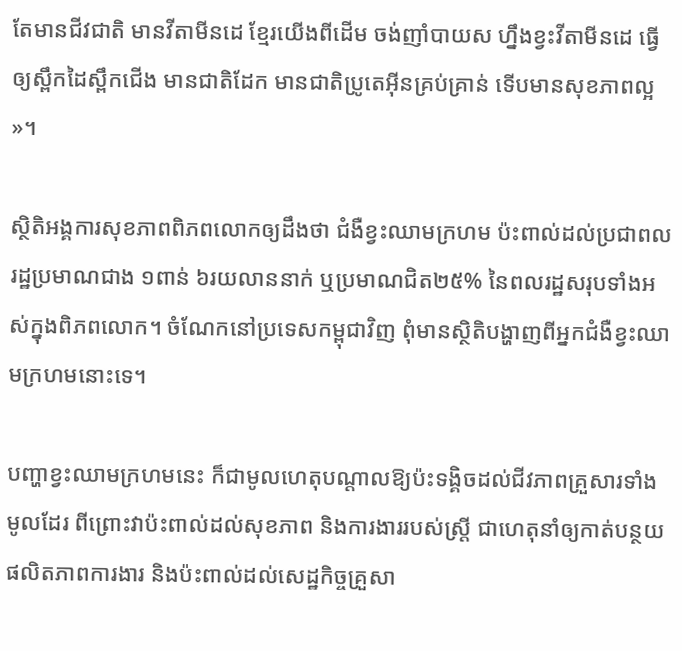តែមានជីវជាតិ មានវីតាមីនដេ ខ្មែរយើងពីដើម ចង់ញាំបាយស ហ្នឹងខ្វះវីតាមីនដេ ធ្វើឲ្យស្ពឹកដៃស្ពឹកជើង មានជាតិដែក មានជាតិប្រូតេអ៊ីនគ្រប់គ្រាន់ ទើបមានសុខភាពល្អ»។

ស្ថិតិអង្គការសុខភាពពិភពលោកឲ្យដឹងថា ជំងឺខ្វះឈាមក្រហម ប៉ះពាល់ដល់ប្រជាពលរដ្ឋប្រមាណជាង ១ពាន់ ៦រយលាននាក់ ឬប្រមាណជិត២៥% នៃពលរដ្ឋសរុបទាំងអស់ក្នុងពិភពលោក។ ចំណែកនៅប្រទេសកម្ពុជាវិញ ពុំមានស្ថិតិបង្ហាញពីអ្នកជំងឺខ្វះឈាមក្រហមនោះទេ។

បញ្ហាខ្វះឈាមក្រហមនេះ ក៏ជាមូលហេតុបណ្ដាលឱ្យប៉ះទង្គិចដល់ជីវភាពគ្រួសារទាំងមូលដែរ ពីព្រោះវាប៉ះពាល់ដល់សុខភាព និងការងាររបស់ស្ត្រី ជាហេតុនាំឲ្យកាត់បន្ថយផលិតភាពការងារ និងប៉ះពាល់ដល់សេដ្ឋកិច្ចគ្រួសា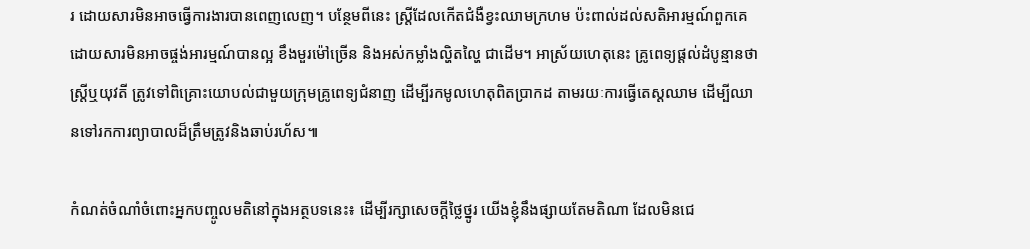រ ដោយសារមិនអាចធ្វើការងារបានពេញលេញ។ បន្ថែមពីនេះ ស្ត្រីដែលកើតជំងឺខ្វះឈាមក្រហម ប៉ះពាល់ដល់សតិអារម្មណ៍ពួកគេ ដោយសារមិនអាចផ្ចង់អារម្មណ៍បានល្អ ខឹងមួរម៉ៅច្រើន និងអស់កម្លាំងល្ហិតល្ហៃ ជាដើម។ អាស្រ័យហេតុនេះ គ្រូពេទ្យផ្ដល់ដំបូន្មានថា ស្ត្រីឬយុវតី ត្រូវទៅពិគ្រោះយោបល់ជាមួយក្រុមគ្រូពេទ្យជំនាញ ដើម្បីរកមូលហេតុពិតប្រាកដ តាមរយៈការធ្វើតេស្តឈាម ដើម្បីឈានទៅរកការព្យាបាលដ៏ត្រឹមត្រូវនិងឆាប់រហ័ស៕

កំណត់ចំណាំចំពោះអ្នកបញ្ចូលមតិនៅក្នុងអត្ថបទនេះ៖ ដើម្បីរក្សាសេចក្ដីថ្លៃថ្នូរ យើងខ្ញុំនឹងផ្សាយតែមតិណា ដែលមិនជេ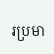រប្រមា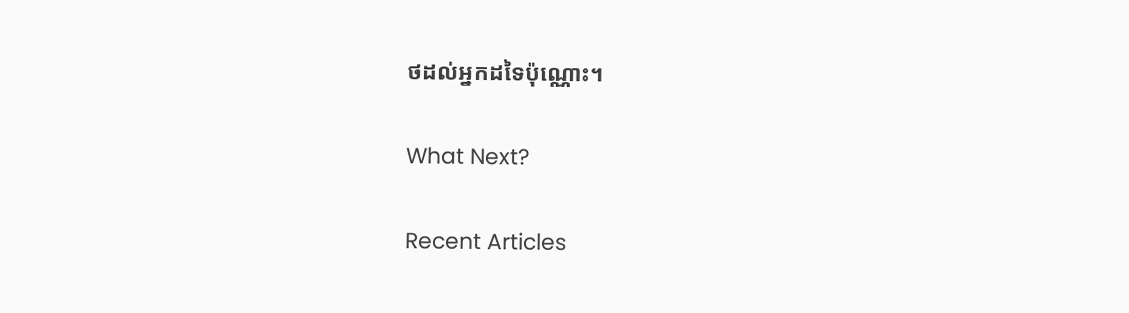ថដល់អ្នកដទៃប៉ុណ្ណោះ។

What Next?

Recent Articles